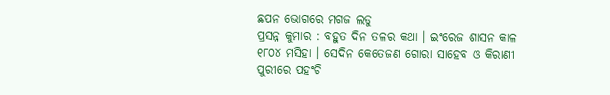ଛପନ ଭୋଗରେ ମଗଜ ଲଡୁ
ପ୍ରସନ୍ନ କୁମାର : ବହୁତ ଦିନ ତଳର କଥା । ଇଂରେଜ ଶାସନ କାଳ ୧୮୦୪ ମସିହା । ସେଦିନ କେତେଜଣ ଗୋରା ସାହେବ ଓ କିରାଣୀ ପୁରୀରେ ପହଂଚି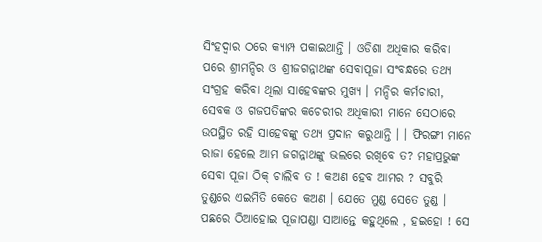ସିଂହଦ୍ୱାର ଠରେ କ୍ୟାମ୍ପ ପକାଇଥାନ୍ତି । ଓଡିଶା ଅଧିକାର କରିବା ପରେ ଶ୍ରୀମନ୍ଦିର ଓ ଶ୍ରୀଜଗନ୍ନାଥଙ୍କ ସେବାପୂଜା ସଂବନ୍ଧରେ ତଥ୍ୟ ସଂଗ୍ରହ କରିବା ଥିଲା ସାହେବଙ୍କର ମୁଖ୍ୟ । ମନ୍ଦିର କର୍ମଚାରୀ, ସେବକ ଓ ଗଜପତିଙ୍କର କଚେରୀର ଅଧିକାରୀ ମାନେ ସେଠାରେ ଉପସ୍ଥିତ ରହି ସାହେବଙ୍କୁ ତଥ୍ୟ ପ୍ରଦାନ କରୁଥାନ୍ତି । । ଫିରଙ୍ଗୀ ମାନେ ରାଜା ହେଲେ ଆମ ଜଗନ୍ନାଥଙ୍କୁ ଭଲରେ ରଖିବେ ତ? ମହାପ୍ରଭୁଙ୍କ ସେବା ପୂଜା ଠିକ୍ ଚାଲିବ ତ ! କଅଣ ହେବ ଆମର ? ସବୁରି ତୁଣ୍ଡରେ ଏଇମିତି କେତେ କଅଣ । ଯେତେ ମୁଣ୍ଡ ସେତେ ତୁଣ୍ଡ ।
ପଛରେ ଠିଆହୋଇ ପୂଜାପଣ୍ଡା ସାଆନ୍ତେ କହୁଥିଲେ , ହଇହୋ ! ସେ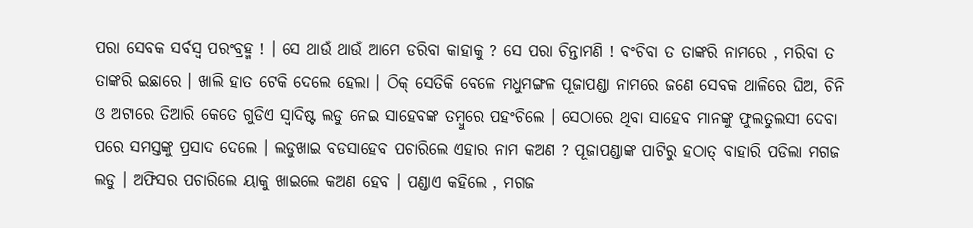ପରା ସେବକ ସର୍ବସ୍ୱ ପରଂବ୍ରହ୍ମ ! । ସେ ଥାଉଁ ଥାଉଁ ଆମେ ଡରିବା କାହାକୁ ? ସେ ପରା ଚିନ୍ତାମଣି ! ବଂଚିବା ତ ତାଙ୍କରି ନାମରେ , ମରିବା ତ ତାଙ୍କରି ଇଛାରେ । ଖାଲି ହାତ ଟେକି ଦେଲେ ହେଲା । ଠିକ୍ ସେତିକି ବେଳେ ମଧୁମଙ୍ଗଳ ପୂଜାପଣ୍ଡା ନାମରେ ଜଣେ ସେବକ ଥାଳିରେ ଘିଅ, ଚିନି ଓ ଅଟାରେ ତିଆରି କେତେ ଗୁଡିଏ ସ୍ୱାଦିଷ୍ଟ ଲଡୁ ନେଇ ସାହେବଙ୍କ ତମ୍ବୁରେ ପହଂଚିଲେ । ସେଠାରେ ଥିବା ସାହେବ ମାନଙ୍କୁ ଫୁଲତୁଲସୀ ଦେବା ପରେ ସମସ୍ତଙ୍କୁ ପ୍ରସାଦ ଦେଲେ । ଲଡୁଖାଇ ବଡସାହେବ ପଚାରିଲେ ଏହାର ନାମ କଅଣ ? ପୂଜାପଣ୍ଡାଙ୍କ ପାଟିରୁ ହଠାତ୍ ବାହାରି ପଡିଲା ମଗଜ ଲଡୁ । ଅଫିସର ପଚାରିଲେ ୟାକୁ ଖାଇଲେ କଅଣ ହେବ । ପଣ୍ଡାଏ କହିଲେ , ମଗଜ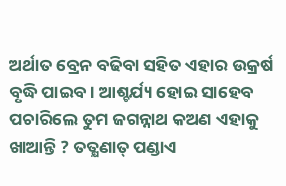ଅର୍ଥାତ ବ୍ରେନ ବଢିବା ସହିତ ଏହାର ଉକ୍ରର୍ଷ ବୃଦ୍ଧି ପାଇବ । ଆଶ୍ଚର୍ଯ୍ୟ ହୋଇ ସାହେବ ପଚାରିଲେ ତୁମ ଜଗନ୍ନାଥ କଅଣ ଏହାକୁ ଖାଆନ୍ତି ? ତତ୍କ୍ଷଣାତ୍ ପଣ୍ଡାଏ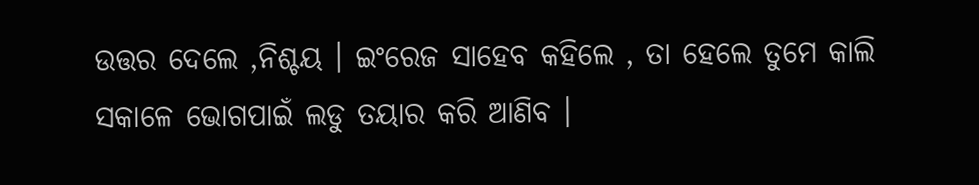ଉତ୍ତର ଦେଲେ ,ନିଶ୍ଚୟ । ଇଂରେଜ ସାହେବ କହିଲେ , ତା ହେଲେ ତୁମେ କାଲି ସକାଳେ ଭୋଗପାଇଁ ଲଡୁ ତୟାର କରି ଆଣିବ ।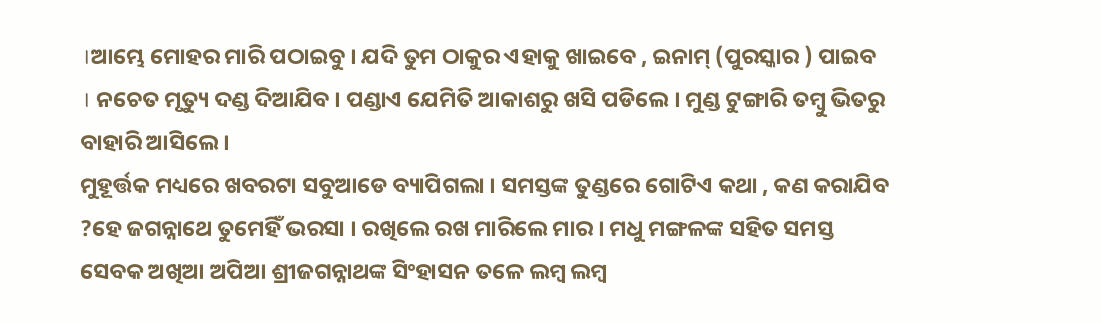।ଆମ୍ଭେ ମୋହର ମାରି ପଠାଇବୁ । ଯଦି ତୁମ ଠାକୁର ଏହାକୁ ଖାଇବେ , ଇନାମ୍ (ପୁରସ୍କାର ) ପାଇବ । ନଚେତ ମୃତ୍ୟୁ ଦଣ୍ଡ ଦିଆଯିବ । ପଣ୍ଡାଏ ଯେମିତି ଆକାଶରୁ ଖସି ପଡିଲେ । ମୁଣ୍ଡ ଟୁଙ୍ଗାରି ତମ୍ବୁ ଭିତରୁ ବାହାରି ଆସିଲେ ।
ମୁହୂର୍ତ୍ତକ ମଧ୍ୟରେ ଖବରଟା ସବୁଆଡେ ବ୍ୟାପିଗଲା । ସମସ୍ତଙ୍କ ତୁଣ୍ଡରେ ଗୋଟିଏ କଥା , କଣ କରାଯିବ ?ହେ ଜଗନ୍ନାଥେ ତୁମେହିଁ ଭରସା । ରଖିଲେ ରଖ ମାରିଲେ ମାର । ମଧୁ ମଙ୍ଗଳଙ୍କ ସହିତ ସମସ୍ତ ସେବକ ଅଖିଆ ଅପିଆ ଶ୍ରୀଜଗନ୍ନାଥଙ୍କ ସିଂହାସନ ତଳେ ଲମ୍ବ ଲମ୍ବ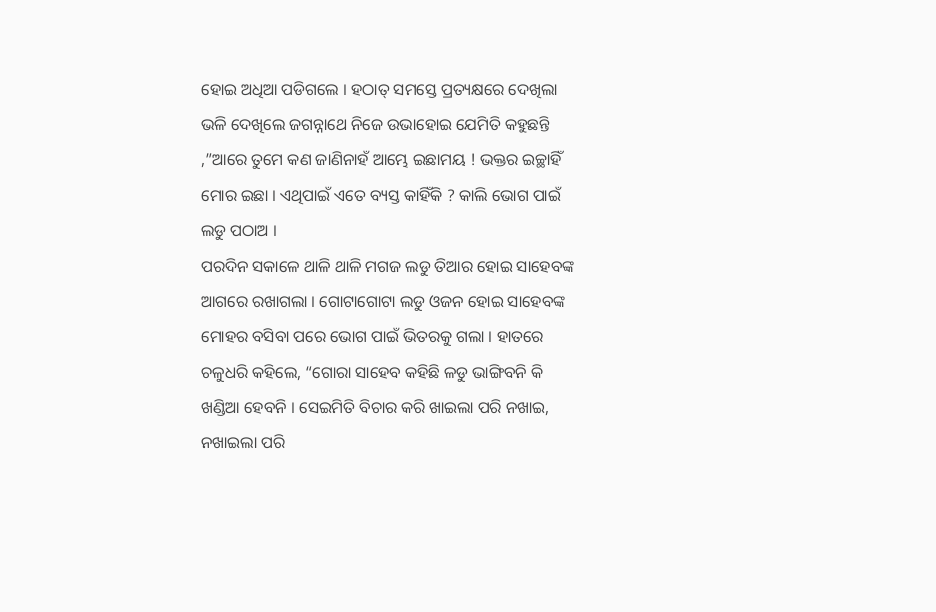ହୋଇ ଅଧିଆ ପଡିଗଲେ । ହଠାତ୍ ସମସ୍ତେ ପ୍ରତ୍ୟକ୍ଷରେ ଦେଖିଲା ଭଳି ଦେଖିଲେ ଜଗନ୍ନାଥେ ନିଜେ ଉଭାହୋଇ ଯେମିତି କହୁଛନ୍ତି ,”ଆରେ ତୁମେ କଣ ଜାଣିନାହଁ ଆମ୍ଭେ ଇଛାମୟ ! ଭକ୍ତର ଇଚ୍ଛାହିଁ ମୋର ଇଛା । ଏଥିପାଇଁ ଏତେ ବ୍ୟସ୍ତ କାହିଁକି ? କାଲି ଭୋଗ ପାଇଁ ଲଡୁ ପଠାଅ ।
ପରଦିନ ସକାଳେ ଥାଳି ଥାଳି ମଗଜ ଲଡୁ ତିଆର ହୋଇ ସାହେବଙ୍କ ଆଗରେ ରଖାଗଲା । ଗୋଟାଗୋଟା ଲଡୁ ଓଜନ ହୋଇ ସାହେବଙ୍କ ମୋହର ବସିବା ପରେ ଭୋଗ ପାଇଁ ଭିତରକୁ ଗଲା । ହାତରେ ଚଳୁଧରି କହିଲେ, “ଗୋରା ସାହେବ କହିଛି ଳଡୁ ଭାଙ୍ଗିବନି କି ଖଣ୍ଡିଆ ହେବନି । ସେଇମିତି ବିଚାର କରି ଖାଇଲା ପରି ନଖାଇ, ନଖାଇଲା ପରି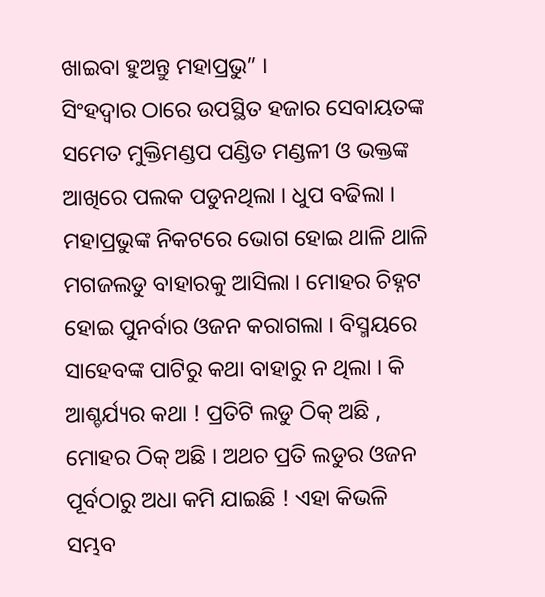ଖାଇବା ହୁଅନ୍ତୁ ମହାପ୍ରଭୁ” ।
ସିଂହଦ୍ୱାର ଠାରେ ଉପସ୍ଥିତ ହଜାର ସେବାୟତଙ୍କ ସମେତ ମୁକ୍ତିମଣ୍ଡପ ପଣ୍ଡିତ ମଣ୍ଡଳୀ ଓ ଭକ୍ତଙ୍କ ଆଖିରେ ପଲକ ପଡୁନଥିଲା । ଧୁପ ବଢିଲା । ମହାପ୍ରଭୁଙ୍କ ନିକଟରେ ଭୋଗ ହୋଇ ଥାଳି ଥାଳି ମଗଜଲଡୁ ବାହାରକୁ ଆସିଲା । ମୋହର ଚିହ୍ନଟ ହୋଇ ପୁନର୍ବାର ଓଜନ କରାଗଲା । ବିସ୍ମୟରେ ସାହେବଙ୍କ ପାଟିରୁ କଥା ବାହାରୁ ନ ଥିଲା । କି ଆଶ୍ଚର୍ଯ୍ୟର କଥା ! ପ୍ରତିଟି ଲଡୁ ଠିକ୍ ଅଛି , ମୋହର ଠିକ୍ ଅଛି । ଅଥଚ ପ୍ରତି ଲଡୁର ଓଜନ ପୂର୍ବଠାରୁ ଅଧା କମି ଯାଇଛି ! ଏହା କିଭଳି ସମ୍ଭବ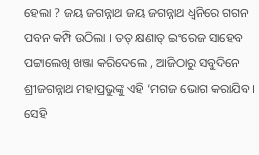ହେଲା ? ଜୟ ଜଗନ୍ନାଥ ଜୟ ଜଗନ୍ନାଥ ଧ୍ୱନିରେ ଗଗନ ପବନ କମ୍ପି ଉଠିଲା । ତତ୍ କ୍ଷଣାତ୍ ଇଂରେଜ ସାହେବ ପଟ୍ଟାଲେଖି ଖଞ୍ଜା କରିଦେଲେ , ଆଜିଠାରୁ ସବୁଦିନେ ଶ୍ରୀଜଗନ୍ନାଥ ମହାପ୍ରଭୁଙ୍କୁ ଏହି ‘ମଗଜ ଭୋଗ କରାଯିବ । ସେହି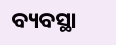ବ୍ୟବସ୍ଥା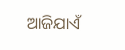ଆଜିଯାଏଁ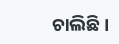ଚାଲିଛି ।